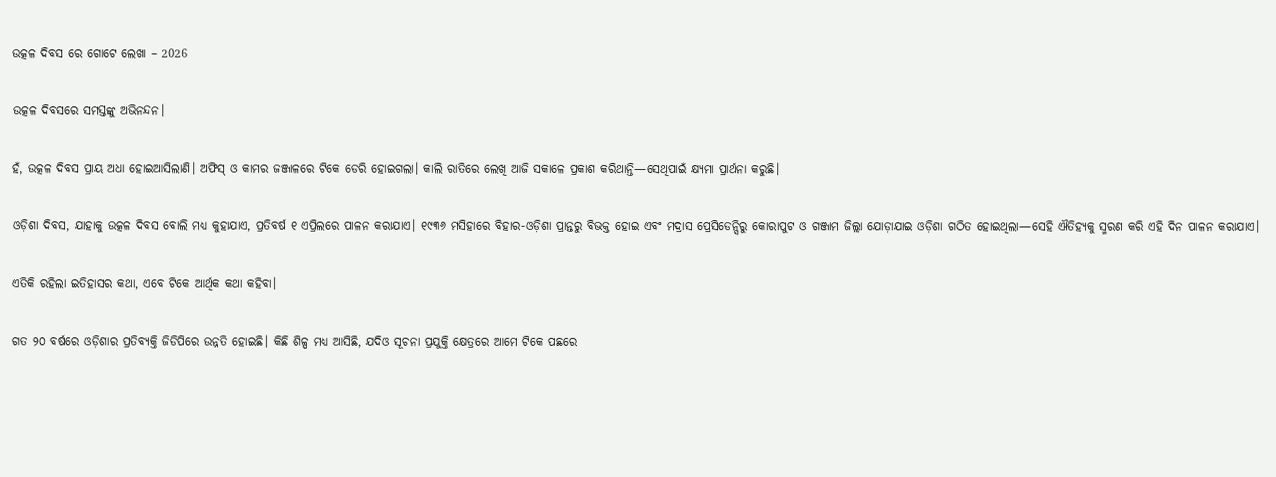ଉତ୍କଳ ଦିବସ ରେ ଗୋଟେ ଲେଖା – 2026

ଉତ୍କଳ ଦିବସରେ ସମସ୍ତଙ୍କୁ ଅଭିନନ୍ଦନ।

ହଁ, ଉତ୍କଳ ଦିବସ ପ୍ରାୟ ଅଧା ହୋଇଆସିଲାଣି। ଅଫିସ୍ ଓ କାମର ଜଞ୍ଜାଳରେ ଟିକେ ଡେରି ହୋଇଗଲା। କାଲି ରାତିରେ ଲେଖି ଆଜି ସକାଳେ ପ୍ରକାଶ କରିଥାନ୍ତି—ସେଥିପାଇଁ କ୍ଷ୍ୟମା ପ୍ରାର୍ଥନା କରୁଛି।

ଓଡ଼ିଶା ଦିବସ, ଯାହାକୁ ଉତ୍କଳ ଦିବସ ବୋଲି ମଧ୍ୟ କୁହାଯାଏ, ପ୍ରତିବର୍ଷ ୧ ଏପ୍ରିଲରେ ପାଳନ କରାଯାଏ। ୧୯୩୬ ମସିହାରେ ବିହାର-ଓଡ଼ିଶା ପ୍ରାନ୍ତରୁ ବିଭକ୍ତ ହୋଇ ଏବଂ ମଦ୍ରାସ ପ୍ରେସିଡେନ୍ସିରୁ କୋରାପୁଟ ଓ ଗଞ୍ଜାମ ଜିଲ୍ଲା ଯୋଡ଼ାଯାଇ ଓଡ଼ିଶା ଗଠିତ ହୋଇଥିଲା—ସେହି ଐତିହ୍ୟକୁ ସ୍ମରଣ କରି ଏହି ଦିନ ପାଳନ କରାଯାଏ।

ଏତିକି ରହିଲା ଇତିହାସର କଥା, ଏବେ ଟିକେ ଆର୍ଥିକ କଥା କହିବା।

ଗତ ୨୦ ବର୍ଷରେ ଓଡ଼ିଶାର ପ୍ରତିବ୍ୟକ୍ତି ଜିଡିପିରେ ଉନ୍ନତି ହୋଇଛି। କିଛି ଶିଳ୍ପ ମଧ୍ୟ ଆସିଛି, ଯଦିଓ ସୂଚନା ପ୍ରଯୁକ୍ତି କ୍ଷେତ୍ରରେ ଆମେ ଟିକେ ପଛରେ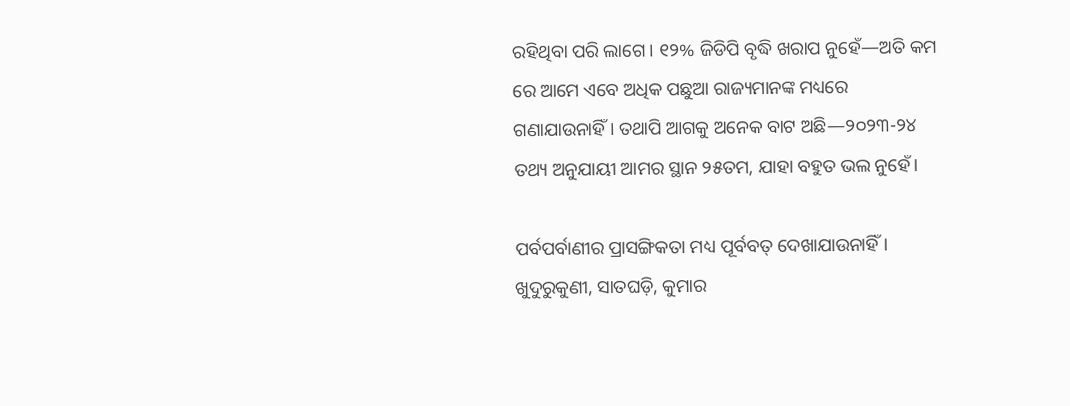ରହିଥିବା ପରି ଲାଗେ। ୧୨% ଜିଡିପି ବୃଦ୍ଧି ଖରାପ ନୁହେଁ—ଅତି କମ ରେ ଆମେ ଏବେ ଅଧିକ ପଛୁଆ ରାଜ୍ୟମାନଙ୍କ ମଧ୍ୟରେ ଗଣାଯାଉନାହିଁ। ତଥାପି ଆଗକୁ ଅନେକ ବାଟ ଅଛି—୨୦୨୩-୨୪ ତଥ୍ୟ ଅନୁଯାୟୀ ଆମର ସ୍ଥାନ ୨୫ତମ, ଯାହା ବହୁତ ଭଲ ନୁହେଁ।

ପର୍ବପର୍ବାଣୀର ପ୍ରାସଙ୍ଗିକତା ମଧ୍ୟ ପୂର୍ବବତ୍ ଦେଖାଯାଉନାହିଁ। ଖୁଦୁରୁକୁଣୀ, ସାତଘଡ଼ି, କୁମାର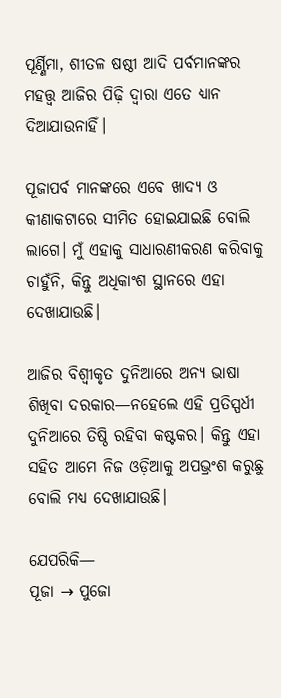ପୂର୍ଣ୍ଣିମା, ଶୀତଳ ଷଷ୍ଠୀ ଆଦି ପର୍ବମାନଙ୍କର ମହତ୍ତ୍ୱ ଆଜିର ପିଢ଼ି ଦ୍ୱାରା ଏତେ ଧ୍ୟାନ ଦିଆଯାଉନାହିଁ।

ପୂଜାପର୍ବ ମାନଙ୍କରେ ଏବେ ଖାଦ୍ୟ ଓ କୀଣାକଟାରେ ସୀମିତ ହୋଇଯାଇଛି ବୋଲି ଲାଗେ। ମୁଁ ଏହାକୁ ସାଧାରଣୀକରଣ କରିବାକୁ ଚାହୁଁନି, କିନ୍ତୁ ଅଧିକାଂଶ ସ୍ଥାନରେ ଏହା ଦେଖାଯାଉଛି।

ଆଜିର ବିଶ୍ୱୀକୃତ ଦୁନିଆରେ ଅନ୍ୟ ଭାଷା ଶିଖିବା ଦରକାର—ନହେଲେ ଏହି ପ୍ରତିସ୍ପର୍ଧୀ ଦୁନିଆରେ ତିଷ୍ଠି ରହିବା କଷ୍ଟକର। କିନ୍ତୁ ଏହା ସହିତ ଆମେ ନିଜ ଓଡ଼ିଆକୁ ଅପଭ୍ରଂଶ କରୁଛୁ ବୋଲି ମଧ୍ୟ ଦେଖାଯାଉଛି।

ଯେପରିକି—
ପୂଜା → ପୁଜୋ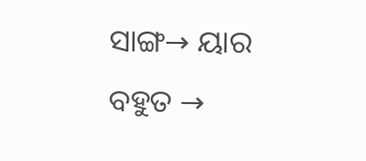ସାଙ୍ଗ→ ୟାର
ବହୁତ →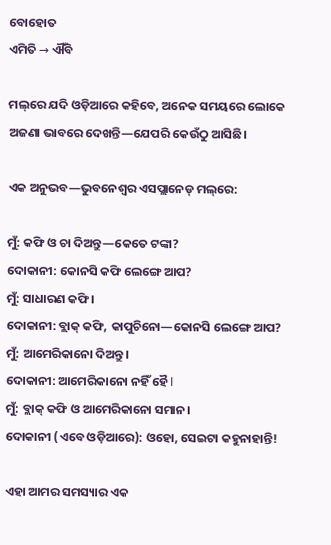ବୋହୋତ
ଏମିତି → ଐଁବି

ମଲ୍‌ରେ ଯଦି ଓଡ଼ିଆରେ କହିବେ, ଅନେକ ସମୟରେ ଲୋକେ ଅଜଣା ଭାବରେ ଦେଖନ୍ତି—ଯେପରି କେଉଁଠୁ ଆସିଛି।

ଏକ ଅନୁଭବ—ଭୁବନେଶ୍ୱର ଏସପ୍ଲାନେଡ୍ ମଲ୍‌ରେ:

ମୁଁ: କଫି ଓ ଚା ଦିଅନ୍ତୁ—କେତେ ଟଙ୍କା?
ଦୋକାନୀ: କୋନସି କଫି ଲେଙ୍ଗେ ଆପ?
ମୁଁ: ସାଧାରଣ କଫି।
ଦୋକାନୀ: ବ୍ଲାକ୍ କଫି, କାପୁଚିନୋ—କୋନସି ଲେଙ୍ଗେ ଆପ?
ମୁଁ: ଆମେରିକାନୋ ଦିଅନ୍ତୁ।
ଦୋକାନୀ: ଆମେରିକାନୋ ନହିଁ ହୈ I
ମୁଁ: ବ୍ଲାକ୍ କଫି ଓ ଆମେରିକାନୋ ସମାନ।
ଦୋକାନୀ (ଏବେ ଓଡ଼ିଆରେ): ଓହୋ, ସେଇଟା କହୁନାହାନ୍ତି!

ଏହା ଆମର ସମସ୍ୟାର ଏକ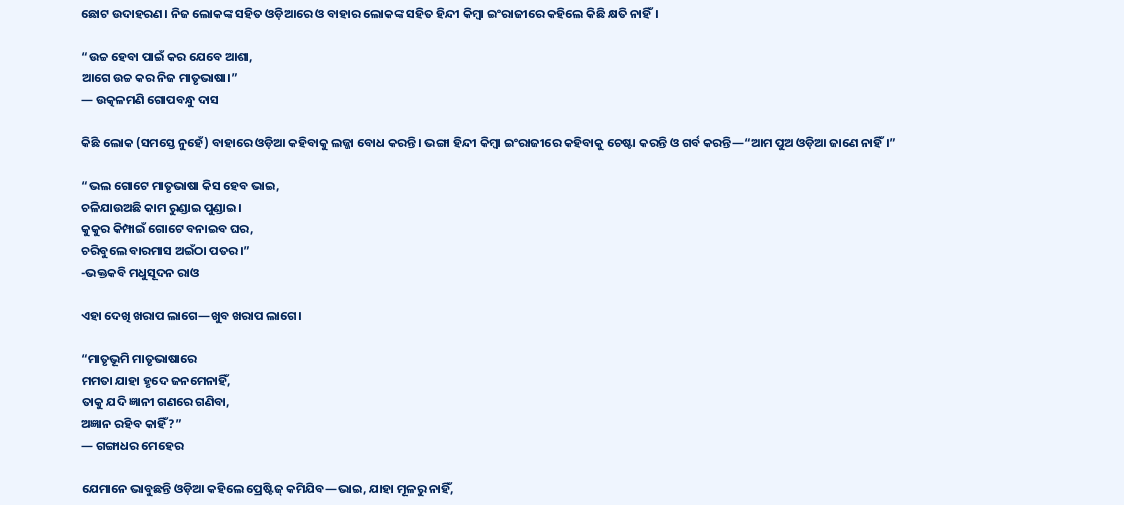ଛୋଟ ଉଦାହରଣ। ନିଜ ଲୋକଙ୍କ ସହିତ ଓଡ଼ିଆରେ ଓ ବାହାର ଲୋକଙ୍କ ସହିତ ହିନ୍ଦୀ କିମ୍ବା ଇଂରାଜୀରେ କହିଲେ କିଛି କ୍ଷତି ନାହିଁ।

“ଉଚ୍ଚ ହେବା ପାଇଁ କର ଯେବେ ଆଶା,
ଆଗେ ଉଚ୍ଚ କର ନିଜ ମାତୃଭାଷା।”
— ଉତ୍କଳମଣି ଗୋପବନ୍ଧୁ ଦାସ

କିଛି ଲୋକ (ସମସ୍ତେ ନୁହେଁ) ବାହାରେ ଓଡ଼ିଆ କହିବାକୁ ଲଜ୍ଜା ବୋଧ କରନ୍ତି। ଭଙ୍ଗା ହିନ୍ଦୀ କିମ୍ବା ଇଂରାଜୀରେ କହିବାକୁ ଚେଷ୍ଟା କରନ୍ତି ଓ ଗର୍ବ କରନ୍ତି—“ଆମ ପୁଅ ଓଡ଼ିଆ ଜାଣେ ନାହିଁ।”

“ଭଲ ଗୋଟେ ମାତୃଭାଷା କିସ ହେବ ଭାଇ,
ଚଳିଯାଉଅଛି କାମ ରୁଣ୍ଡାଇ ପୁଣ୍ଡାଇ।
କୁକୁର କିମ୍ପାଇଁ ଗୋଟେ ବନାଇବ ଘର,
ଚରିବୁଲେ ବାରମାସ ଅଇଁଠା ପତର।”
-ଭକ୍ତକବି ମଧୁସୂଦନ ରାଓ

ଏହା ଦେଖି ଖରାପ ଲାଗେ—ଖୁବ ଖରାପ ଲାଗେ।

“ମାତୃଭୂମି ମାତୃଭାଷାରେ
ମମତା ଯାହା ହୃଦେ ଜନମେନାହିଁ,
ତାକୁ ଯଦି ଜ୍ଞାନୀ ଗଣରେ ଗଣିବା,
ଅଜ୍ଞାନ ରହିବ କାହିଁ?”
— ଗଙ୍ଗାଧର ମେହେର

ଯେମାନେ ଭାବୁଛନ୍ତି ଓଡ଼ିଆ କହିଲେ ପ୍ରେଷ୍ଟିଜ୍ କମିଯିବ—ଭାଇ, ଯାହା ମୂଳରୁ ନାହିଁ,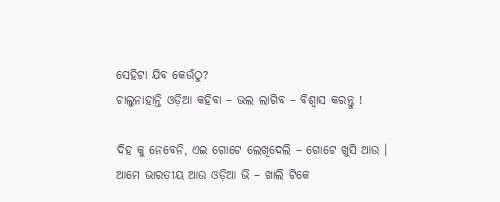ସେହିଟା ଯିବ କେଉଁଠୁ?
ଚାଲୁନାହାନ୍ତି ଓଡ଼ିଆ କହିବା – ଭଲ ଲାଗିବ – ବିଶ୍ୱାସ କରନ୍ତୁ !

ଦିହ କୁ ନେବେନି, ଏଇ ଗୋଟେ ଲେଖିଦେଲି – ଗୋଟେ ଖୁସି ଆଉ ।
ଆମେ ଭାରତୀୟ ଆଉ ଓଡ଼ିଆ ଭି – ଖାଲି ଟିକେ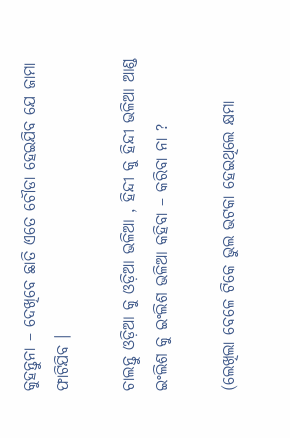କୁହନ୍ତୁନା – ଦେଖିବେ ଛାତି ଏତେ ଚୌଡା ହେଇଯିବ ଯେ ଜାମା ଫାଟିଯିବ ।

ଚାଲନ୍ତୁ ଓଡ଼ିଆ କୁ ଓଡ଼ିଆ ଭଳିଆ , ହିନ୍ଦୀ କୁ ହିନ୍ଦୀ ଭଳିଆ ଆଣ୍ଡ ଇଂଲିଶ କୁ ଇଂଲିଶ ଭଳିଆ କହିବା – କରିବା ନା ?

(ଲେଖିଲା ବେଳେ ଟିକେ ଭୁଲ ଭଟକା ହେଇଥିଲେ କ୍ଷମା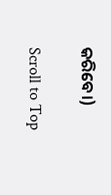କରିବେ।)

Scroll to Top